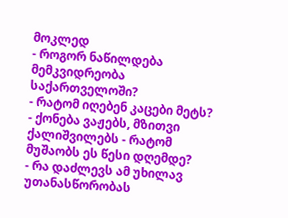მოკლედ
- როგორ ნაწილდება მემკვიდრეობა საქართველოში?
- რატომ იღებენ კაცები მეტს?
- ქონება ვაჟებს, მზითვი ქალიშვილებს - რატომ მუშაობს ეს წესი დღემდე?
- რა დაძლევს ამ უხილავ უთანასწორობას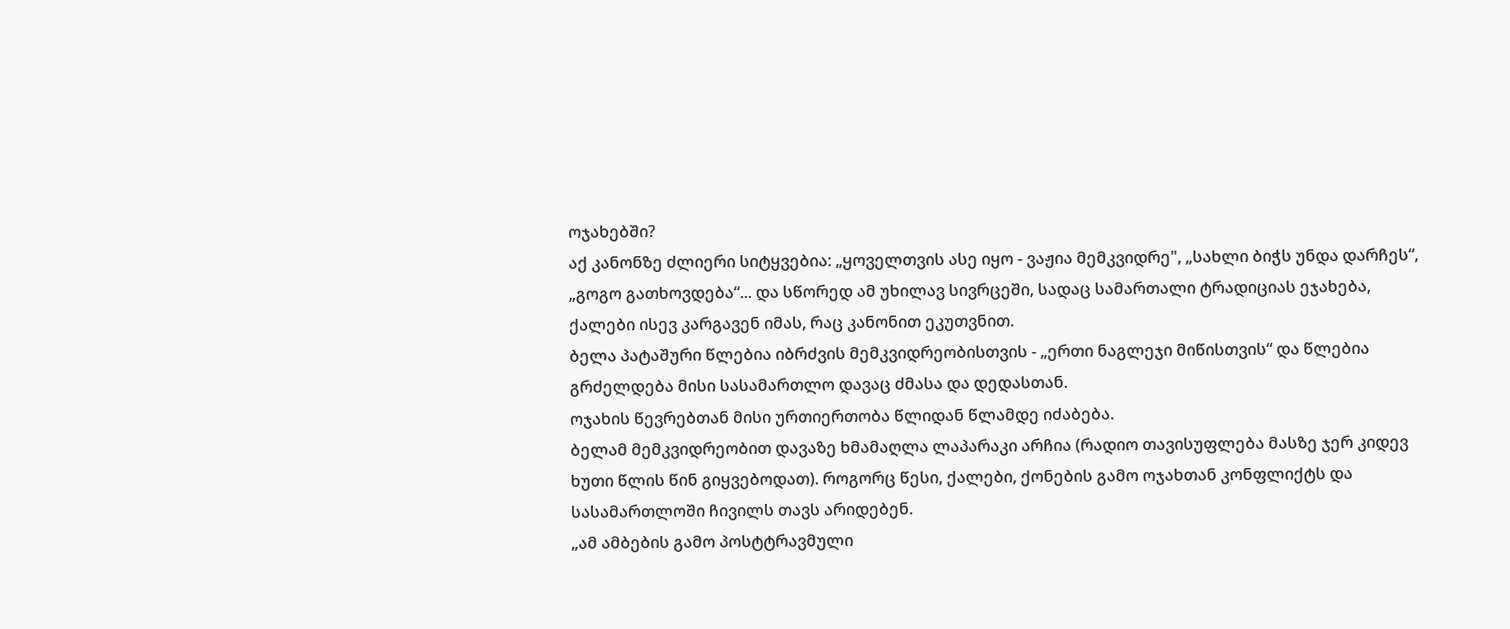ოჯახებში?
აქ კანონზე ძლიერი სიტყვებია: „ყოველთვის ასე იყო - ვაჟია მემკვიდრე", „სახლი ბიჭს უნდა დარჩეს“, „გოგო გათხოვდება“... და სწორედ ამ უხილავ სივრცეში, სადაც სამართალი ტრადიციას ეჯახება, ქალები ისევ კარგავენ იმას, რაც კანონით ეკუთვნით.
ბელა პატაშური წლებია იბრძვის მემკვიდრეობისთვის - „ერთი ნაგლეჯი მიწისთვის“ და წლებია გრძელდება მისი სასამართლო დავაც ძმასა და დედასთან.
ოჯახის წევრებთან მისი ურთიერთობა წლიდან წლამდე იძაბება.
ბელამ მემკვიდრეობით დავაზე ხმამაღლა ლაპარაკი არჩია (რადიო თავისუფლება მასზე ჯერ კიდევ ხუთი წლის წინ გიყვებოდათ). როგორც წესი, ქალები, ქონების გამო ოჯახთან კონფლიქტს და სასამართლოში ჩივილს თავს არიდებენ.
„ამ ამბების გამო პოსტტრავმული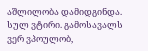აშლილობა დამიდგინდა. სულ ვტირი. გამოსავალს ვერ ვპოულობ,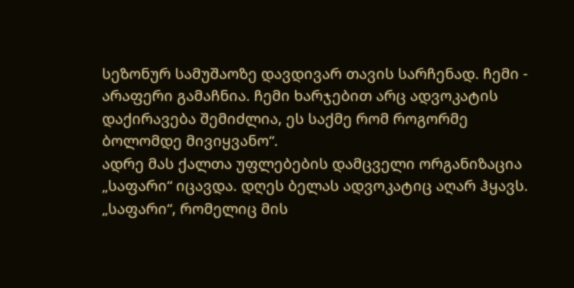სეზონურ სამუშაოზე დავდივარ თავის სარჩენად. ჩემი - არაფერი გამაჩნია. ჩემი ხარჯებით არც ადვოკატის დაქირავება შემიძლია, ეს საქმე რომ როგორმე ბოლომდე მივიყვანო“.
ადრე მას ქალთა უფლებების დამცველი ორგანიზაცია „საფარი“ იცავდა. დღეს ბელას ადვოკატიც აღარ ჰყავს.
„საფარი“, რომელიც მის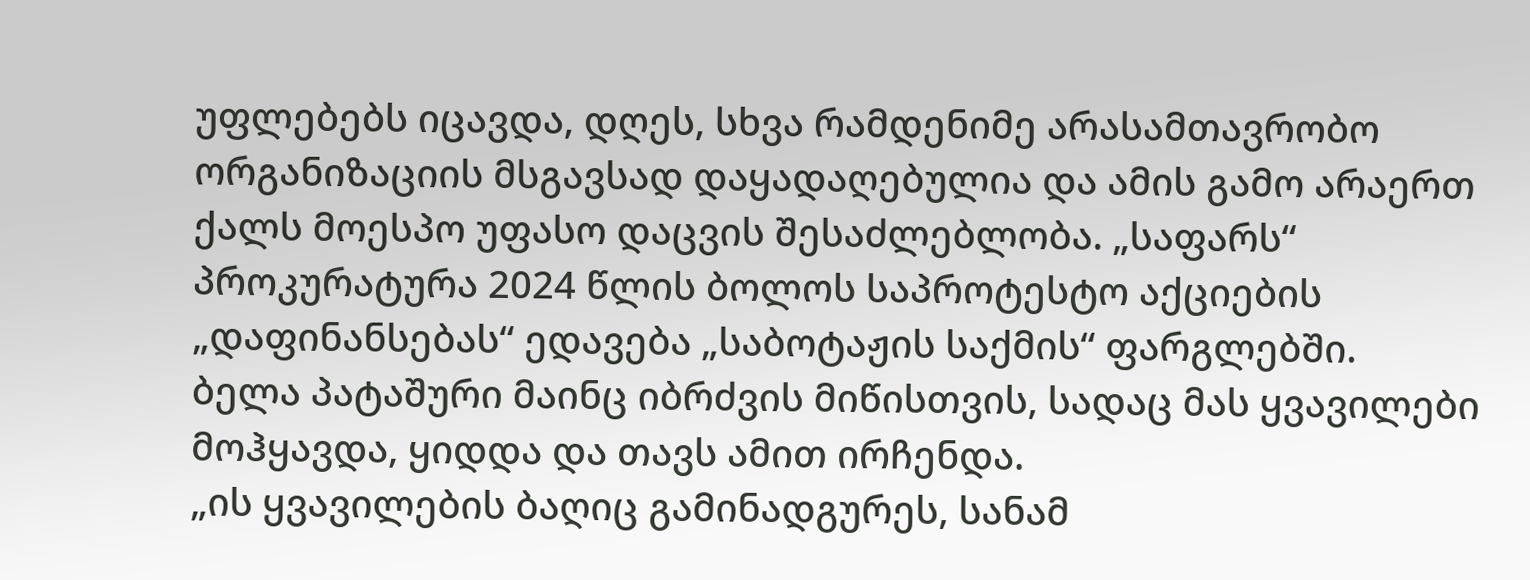უფლებებს იცავდა, დღეს, სხვა რამდენიმე არასამთავრობო ორგანიზაციის მსგავსად დაყადაღებულია და ამის გამო არაერთ ქალს მოესპო უფასო დაცვის შესაძლებლობა. „საფარს“ პროკურატურა 2024 წლის ბოლოს საპროტესტო აქციების „დაფინანსებას“ ედავება „საბოტაჟის საქმის“ ფარგლებში.
ბელა პატაშური მაინც იბრძვის მიწისთვის, სადაც მას ყვავილები მოჰყავდა, ყიდდა და თავს ამით ირჩენდა.
„ის ყვავილების ბაღიც გამინადგურეს, სანამ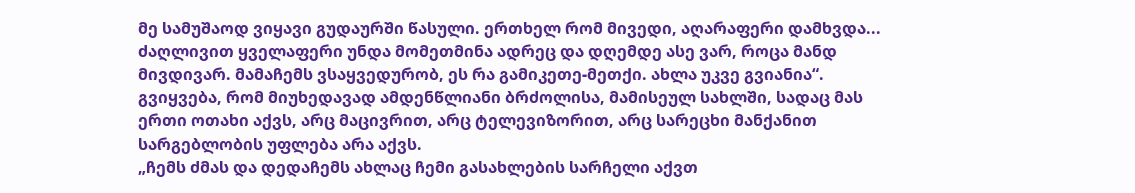მე სამუშაოდ ვიყავი გუდაურში წასული. ერთხელ რომ მივედი, აღარაფერი დამხვდა... ძაღლივით ყველაფერი უნდა მომეთმინა ადრეც და დღემდე ასე ვარ, როცა მანდ მივდივარ. მამაჩემს ვსაყვედურობ, ეს რა გამიკეთე-მეთქი. ახლა უკვე გვიანია“.
გვიყვება, რომ მიუხედავად ამდენწლიანი ბრძოლისა, მამისეულ სახლში, სადაც მას ერთი ოთახი აქვს, არც მაცივრით, არც ტელევიზორით, არც სარეცხი მანქანით სარგებლობის უფლება არა აქვს.
„ჩემს ძმას და დედაჩემს ახლაც ჩემი გასახლების სარჩელი აქვთ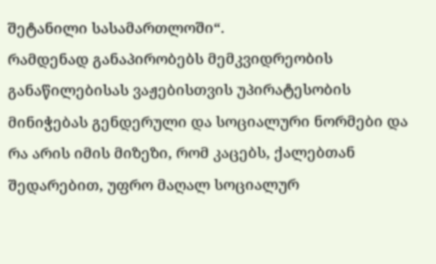შეტანილი სასამართლოში“.
რამდენად განაპირობებს მემკვიდრეობის განაწილებისას ვაჟებისთვის უპირატესობის მინიჭებას გენდერული და სოციალური ნორმები და რა არის იმის მიზეზი, რომ კაცებს, ქალებთან შედარებით, უფრო მაღალ სოციალურ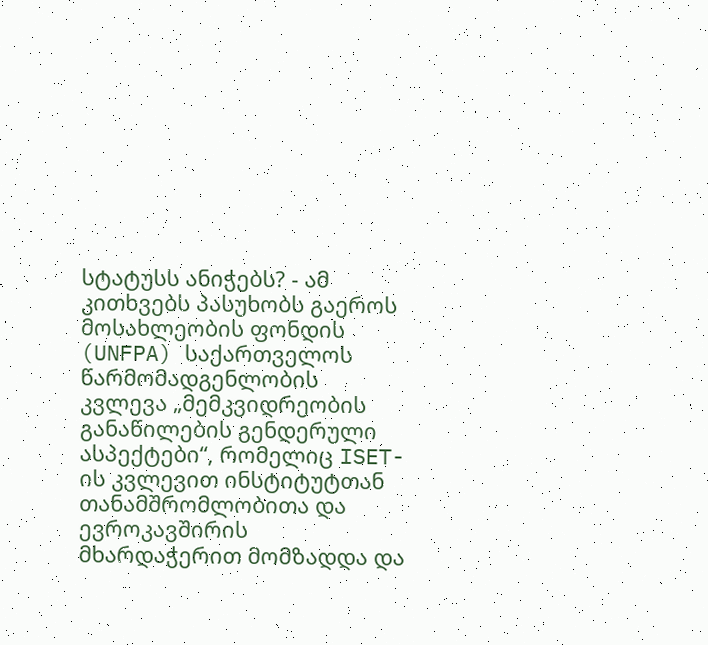სტატუსს ანიჭებს? - ამ კითხვებს პასუხობს გაეროს მოსახლეობის ფონდის (UNFPA) საქართველოს წარმომადგენლობის კვლევა „მემკვიდრეობის განაწილების გენდერული ასპექტები“, რომელიც ISET-ის კვლევით ინსტიტუტთან თანამშრომლობითა და ევროკავშირის მხარდაჭერით მომზადდა და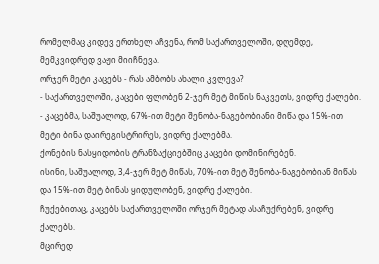რომელმაც კიდევ ერთხელ აჩვენა, რომ საქართველოში, დღემდე, მემკვიდრედ ვაჟი მიიჩნევა.
ორჯერ მეტი კაცებს - რას ამბობს ახალი კვლევა?
- საქართველოში, კაცები ფლობენ 2-ჯერ მეტ მიწის ნაკვეთს, ვიდრე ქალები.
- კაცებმა, საშუალოდ, 67%-ით მეტი შენობა-ნაგებობიანი მიწა და 15%-ით მეტი ბინა დაირეგისტრირეს, ვიდრე ქალებმა.
ქონების ნასყიდობის ტრანზაქციებშიც კაცები დომინირებენ.
ისინი, საშუალოდ, 3,4-ჯერ მეტ მიწას, 70%-ით მეტ შენობა-ნაგებობიან მიწას და 15%-ით მეტ ბინას ყიდულობენ, ვიდრე ქალები.
ჩუქებითაც, კაცებს საქართველოში ორჯერ მეტად ასაჩუქრებენ, ვიდრე ქალებს.
მცირედ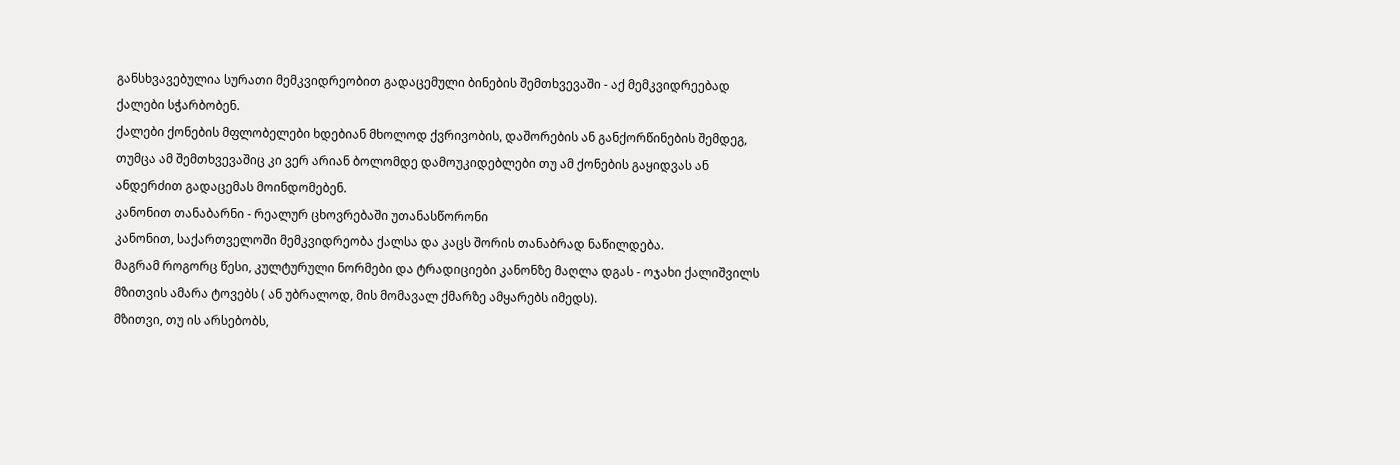განსხვავებულია სურათი მემკვიდრეობით გადაცემული ბინების შემთხვევაში - აქ მემკვიდრეებად ქალები სჭარბობენ.
ქალები ქონების მფლობელები ხდებიან მხოლოდ ქვრივობის, დაშორების ან განქორწინების შემდეგ, თუმცა ამ შემთხვევაშიც კი ვერ არიან ბოლომდე დამოუკიდებლები თუ ამ ქონების გაყიდვას ან ანდერძით გადაცემას მოინდომებენ.
კანონით თანაბარნი - რეალურ ცხოვრებაში უთანასწორონი
კანონით, საქართველოში მემკვიდრეობა ქალსა და კაცს შორის თანაბრად ნაწილდება.
მაგრამ როგორც წესი, კულტურული ნორმები და ტრადიციები კანონზე მაღლა დგას - ოჯახი ქალიშვილს მზითვის ამარა ტოვებს ( ან უბრალოდ, მის მომავალ ქმარზე ამყარებს იმედს).
მზითვი, თუ ის არსებობს,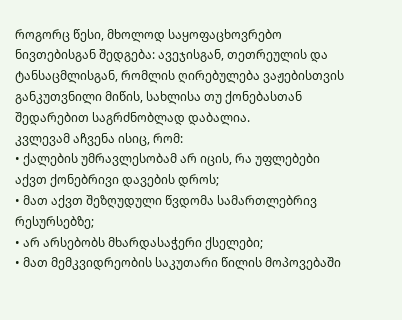როგორც წესი, მხოლოდ საყოფაცხოვრებო ნივთებისგან შედგება: ავეჯისგან, თეთრეულის და ტანსაცმლისგან, რომლის ღირებულება ვაჟებისთვის განკუთვნილი მიწის, სახლისა თუ ქონებასთან შედარებით საგრძნობლად დაბალია.
კვლევამ აჩვენა ისიც, რომ:
• ქალების უმრავლესობამ არ იცის, რა უფლებები აქვთ ქონებრივი დავების დროს;
• მათ აქვთ შეზღუდული წვდომა სამართლებრივ რესურსებზე;
• არ არსებობს მხარდასაჭერი ქსელები;
• მათ მემკვიდრეობის საკუთარი წილის მოპოვებაში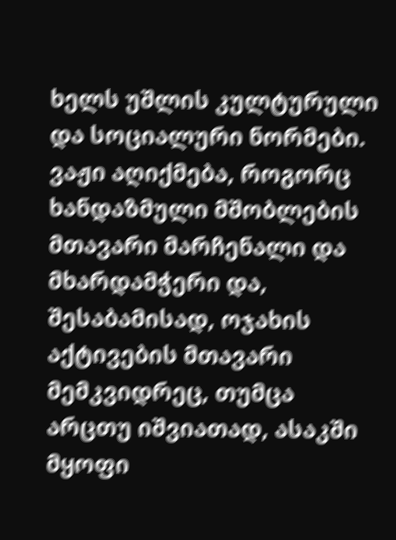ხელს უშლის კულტურული და სოციალური ნორმები.
ვაჟი აღიქმება, როგორც ხანდაზმული მშობლების მთავარი მარჩენალი და მხარდამჭერი და, შესაბამისად, ოჯახის აქტივების მთავარი მემკვიდრეც, თუმცა არცთუ იშვიათად, ასაკში მყოფი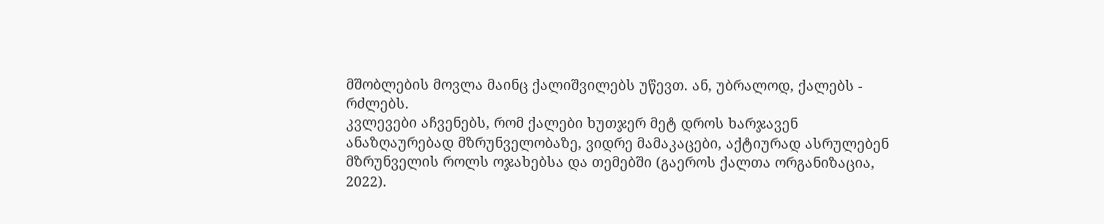მშობლების მოვლა მაინც ქალიშვილებს უწევთ. ან, უბრალოდ, ქალებს - რძლებს.
კვლევები აჩვენებს, რომ ქალები ხუთჯერ მეტ დროს ხარჯავენ ანაზღაურებად მზრუნველობაზე, ვიდრე მამაკაცები, აქტიურად ასრულებენ მზრუნველის როლს ოჯახებსა და თემებში (გაეროს ქალთა ორგანიზაცია, 2022).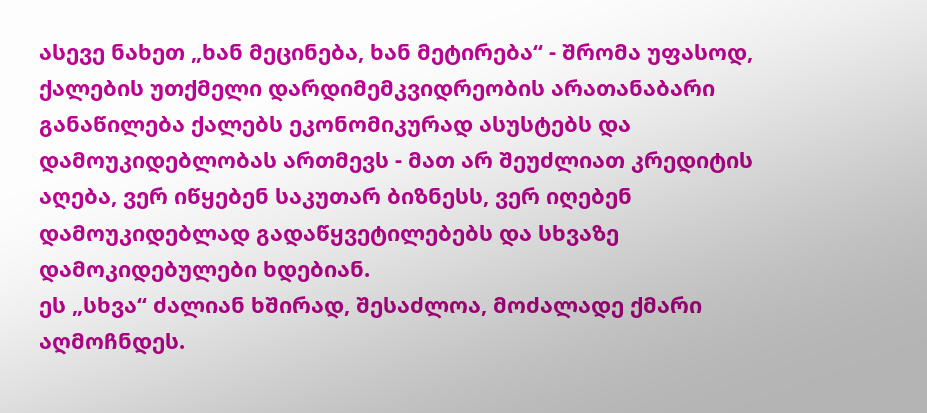ასევე ნახეთ „ხან მეცინება, ხან მეტირება“ - შრომა უფასოდ, ქალების უთქმელი დარდიმემკვიდრეობის არათანაბარი განაწილება ქალებს ეკონომიკურად ასუსტებს და დამოუკიდებლობას ართმევს - მათ არ შეუძლიათ კრედიტის აღება, ვერ იწყებენ საკუთარ ბიზნესს, ვერ იღებენ დამოუკიდებლად გადაწყვეტილებებს და სხვაზე დამოკიდებულები ხდებიან.
ეს „სხვა“ ძალიან ხშირად, შესაძლოა, მოძალადე ქმარი აღმოჩნდეს.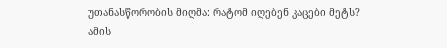უთანასწორობის მიღმა: რატომ იღებენ კაცები მეტს?
ამის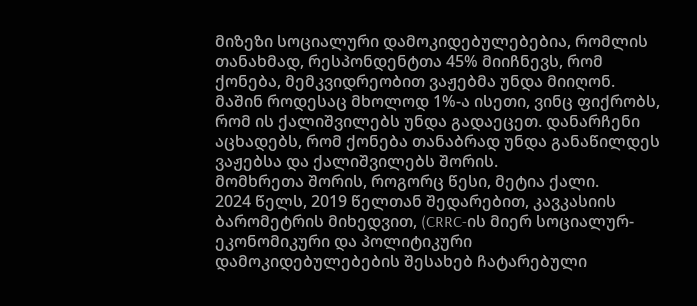მიზეზი სოციალური დამოკიდებულებებია, რომლის თანახმად, რესპონდენტთა 45% მიიჩნევს, რომ ქონება, მემკვიდრეობით ვაჟებმა უნდა მიიღონ. მაშინ როდესაც მხოლოდ 1%-ა ისეთი, ვინც ფიქრობს, რომ ის ქალიშვილებს უნდა გადაეცეთ. დანარჩენი აცხადებს, რომ ქონება თანაბრად უნდა განაწილდეს ვაჟებსა და ქალიშვილებს შორის.
მომხრეთა შორის, როგორც წესი, მეტია ქალი.
2024 წელს, 2019 წელთან შედარებით, კავკასიის ბარომეტრის მიხედვით, (CRRC-ის მიერ სოციალურ-ეკონომიკური და პოლიტიკური დამოკიდებულებების შესახებ ჩატარებული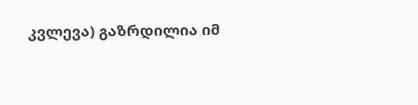კვლევა) გაზრდილია იმ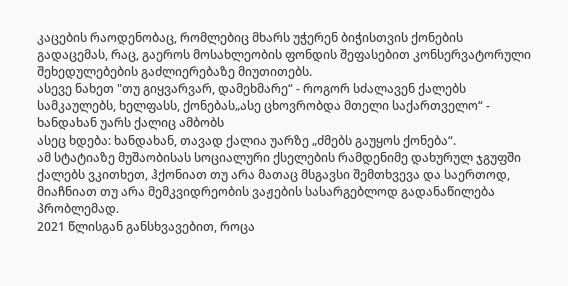კაცების რაოდენობაც, რომლებიც მხარს უჭერენ ბიჭისთვის ქონების გადაცემას, რაც, გაეროს მოსახლეობის ფონდის შეფასებით კონსერვატორული შეხედულებების გაძლიერებაზე მიუთითებს.
ასევე ნახეთ "თუ გიყვარვარ, დამეხმარე“ - როგორ სძალავენ ქალებს სამკაულებს, ხელფასს, ქონებას„ასე ცხოვრობდა მთელი საქართველო“ - ხანდახან უარს ქალიც ამბობს
ასეც ხდება: ხანდახან, თავად ქალია უარზე „ძმებს გაუყოს ქონება“.
ამ სტატიაზე მუშაობისას სოციალური ქსელების რამდენიმე დახურულ ჯგუფში ქალებს ვკითხეთ, ჰქონიათ თუ არა მათაც მსგავსი შემთხვევა და საერთოდ, მიაჩნიათ თუ არა მემკვიდრეობის ვაჟების სასარგებლოდ გადანაწილება პრობლემად.
2021 წლისგან განსხვავებით, როცა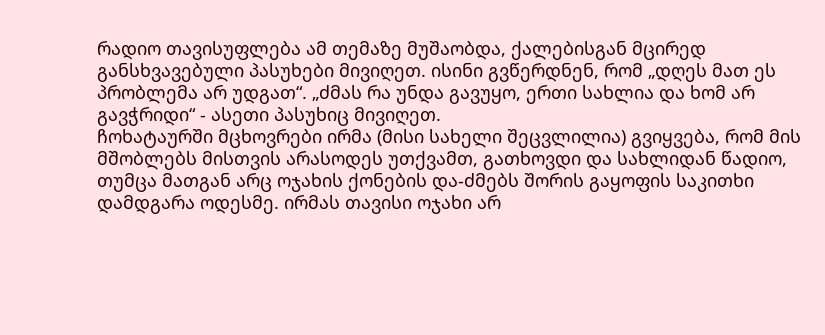რადიო თავისუფლება ამ თემაზე მუშაობდა, ქალებისგან მცირედ განსხვავებული პასუხები მივიღეთ. ისინი გვწერდნენ, რომ „დღეს მათ ეს პრობლემა არ უდგათ“. „ძმას რა უნდა გავუყო, ერთი სახლია და ხომ არ გავჭრიდი“ - ასეთი პასუხიც მივიღეთ.
ჩოხატაურში მცხოვრები ირმა (მისი სახელი შეცვლილია) გვიყვება, რომ მის მშობლებს მისთვის არასოდეს უთქვამთ, გათხოვდი და სახლიდან წადიო, თუმცა მათგან არც ოჯახის ქონების და-ძმებს შორის გაყოფის საკითხი დამდგარა ოდესმე. ირმას თავისი ოჯახი არ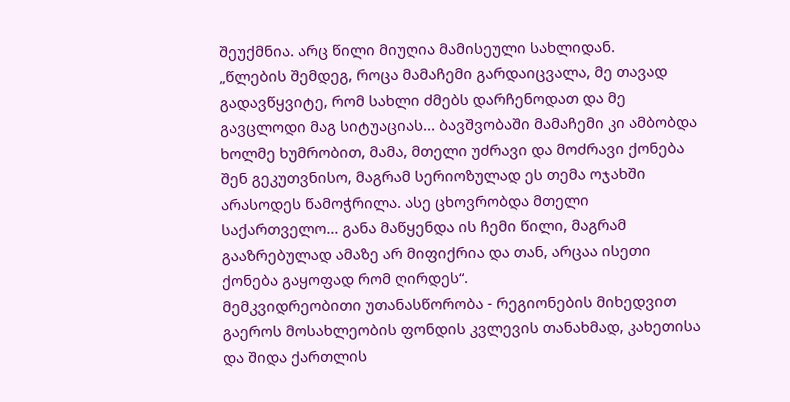შეუქმნია. არც წილი მიუღია მამისეული სახლიდან.
„წლების შემდეგ, როცა მამაჩემი გარდაიცვალა, მე თავად გადავწყვიტე, რომ სახლი ძმებს დარჩენოდათ და მე გავცლოდი მაგ სიტუაციას... ბავშვობაში მამაჩემი კი ამბობდა ხოლმე ხუმრობით, მამა, მთელი უძრავი და მოძრავი ქონება შენ გეკუთვნისო, მაგრამ სერიოზულად ეს თემა ოჯახში არასოდეს წამოჭრილა. ასე ცხოვრობდა მთელი საქართველო... განა მაწყენდა ის ჩემი წილი, მაგრამ გააზრებულად ამაზე არ მიფიქრია და თან, არცაა ისეთი ქონება გაყოფად რომ ღირდეს“.
მემკვიდრეობითი უთანასწორობა - რეგიონების მიხედვით
გაეროს მოსახლეობის ფონდის კვლევის თანახმად, კახეთისა და შიდა ქართლის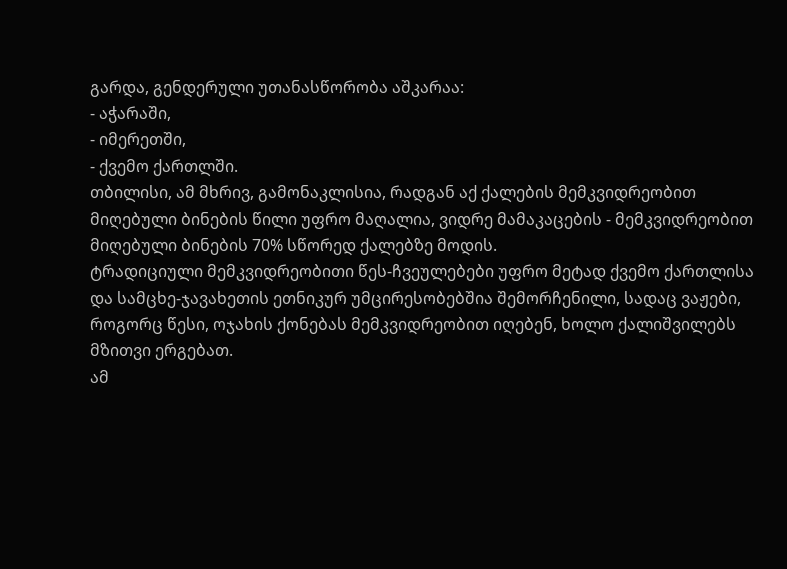გარდა, გენდერული უთანასწორობა აშკარაა:
- აჭარაში,
- იმერეთში,
- ქვემო ქართლში.
თბილისი, ამ მხრივ, გამონაკლისია, რადგან აქ ქალების მემკვიდრეობით მიღებული ბინების წილი უფრო მაღალია, ვიდრე მამაკაცების - მემკვიდრეობით მიღებული ბინების 70% სწორედ ქალებზე მოდის.
ტრადიციული მემკვიდრეობითი წეს-ჩვეულებები უფრო მეტად ქვემო ქართლისა და სამცხე-ჯავახეთის ეთნიკურ უმცირესობებშია შემორჩენილი, სადაც ვაჟები, როგორც წესი, ოჯახის ქონებას მემკვიდრეობით იღებენ, ხოლო ქალიშვილებს მზითვი ერგებათ.
ამ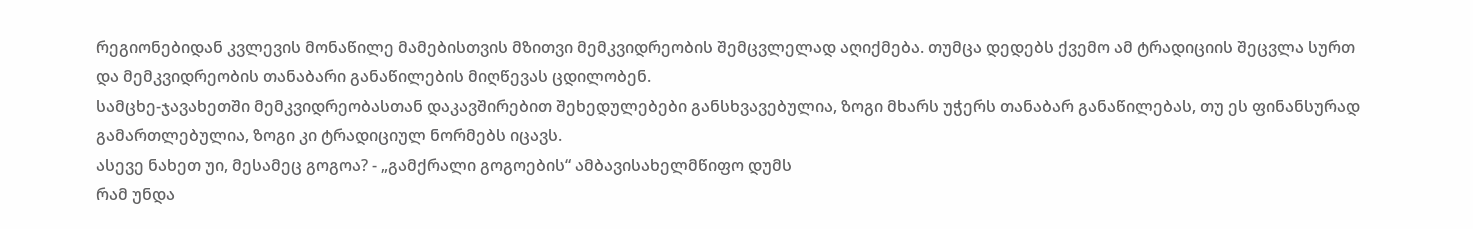რეგიონებიდან კვლევის მონაწილე მამებისთვის მზითვი მემკვიდრეობის შემცვლელად აღიქმება. თუმცა დედებს ქვემო ამ ტრადიციის შეცვლა სურთ და მემკვიდრეობის თანაბარი განაწილების მიღწევას ცდილობენ.
სამცხე-ჯავახეთში მემკვიდრეობასთან დაკავშირებით შეხედულებები განსხვავებულია, ზოგი მხარს უჭერს თანაბარ განაწილებას, თუ ეს ფინანსურად გამართლებულია, ზოგი კი ტრადიციულ ნორმებს იცავს.
ასევე ნახეთ უი, მესამეც გოგოა? - „გამქრალი გოგოების“ ამბავისახელმწიფო დუმს
რამ უნდა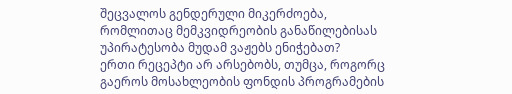შეცვალოს გენდერული მიკერძოება, რომლითაც მემკვიდრეობის განაწილებისას უპირატესობა მუდამ ვაჟებს ენიჭებათ?
ერთი რეცეპტი არ არსებობს, თუმცა, როგორც გაეროს მოსახლეობის ფონდის პროგრამების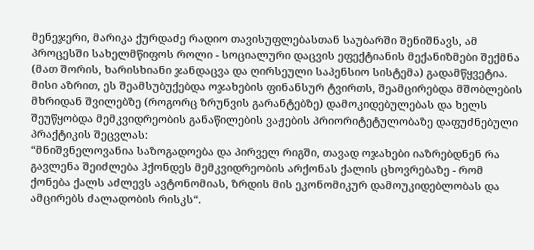მენეჯერი, მარიკა ქურდაძე რადიო თავისუფლებასთან საუბარში შენიშნავს, ამ პროცესში სახელმწიფოს როლი - სოციალური დაცვის ეფექტიანის მექანიზმები შექმნა (მათ შორის, ხარისხიანი ჯანდაცვა და ღირსეული საპენსიო სისტემა) გადამწყვეტია.
მისი აზრით, ეს შეამსუბუქებდა ოჯახების ფინანსურ ტვირთს, შეამცირებდა მშობლების მხრიდან შვილებზე (როგორც ზრუნვის გარანტებზე) დამოკიდებულებას და ხელს შეუწყობდა მემკვიდრეობის განაწილების ვაჟების პრიორიტეტულობაზე დაფუძნებული პრაქტიკის შეცვლას:
“მნიშვნელოვანია საზოგადოება და პირველ რიგში, თავად ოჯახები იაზრებდნენ რა გავლენა შეიძლება ჰქონდეს მემკვიდრეობის არქონას ქალის ცხოვრებაზე - რომ ქონება ქალს აძლევს ავტონომიას, ზრდის მის ეკონომიკურ დამოუკიდებლობას და ამცირებს ძალადობის რისკს“.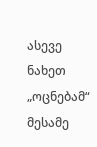ასევე ნახეთ „ოცნებამ“ მესამე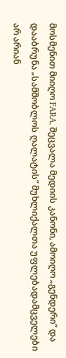მოსმენით მიიღო FARA, შეცვალა მედიის კანონი, ამოიღო „გენდერი“ და დააბრუნა „სამშობლოს ღალატის“ მუხლიქალთა უფლებადამცველები არ არიან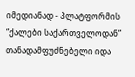იმედიანად - პლატფორმის “ქალები საქართველოდან” თანადამფუძნებელი იდა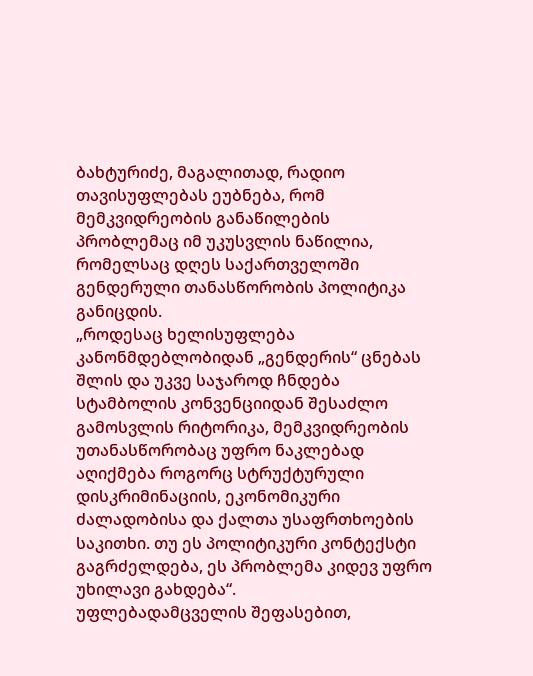ბახტურიძე, მაგალითად, რადიო თავისუფლებას ეუბნება, რომ მემკვიდრეობის განაწილების პრობლემაც იმ უკუსვლის ნაწილია, რომელსაც დღეს საქართველოში გენდერული თანასწორობის პოლიტიკა განიცდის.
„როდესაც ხელისუფლება კანონმდებლობიდან „გენდერის“ ცნებას შლის და უკვე საჯაროდ ჩნდება სტამბოლის კონვენციიდან შესაძლო გამოსვლის რიტორიკა, მემკვიდრეობის უთანასწორობაც უფრო ნაკლებად აღიქმება როგორც სტრუქტურული დისკრიმინაციის, ეკონომიკური ძალადობისა და ქალთა უსაფრთხოების საკითხი. თუ ეს პოლიტიკური კონტექსტი გაგრძელდება, ეს პრობლემა კიდევ უფრო უხილავი გახდება“.
უფლებადამცველის შეფასებით,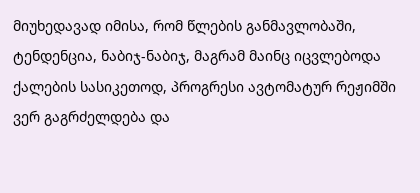მიუხედავად იმისა, რომ წლების განმავლობაში, ტენდენცია, ნაბიჯ-ნაბიჯ, მაგრამ მაინც იცვლებოდა ქალების სასიკეთოდ, პროგრესი ავტომატურ რეჟიმში ვერ გაგრძელდება და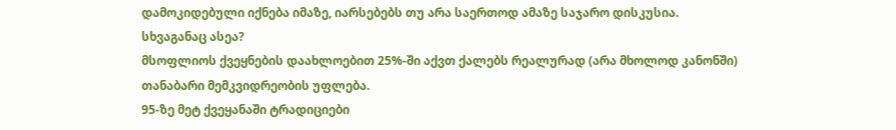დამოკიდებული იქნება იმაზე, იარსებებს თუ არა საერთოდ ამაზე საჯარო დისკუსია.
სხვაგანაც ასეა?
მსოფლიოს ქვეყნების დაახლოებით 25%-ში აქვთ ქალებს რეალურად (არა მხოლოდ კანონში) თანაბარი მემკვიდრეობის უფლება.
95-ზე მეტ ქვეყანაში ტრადიციები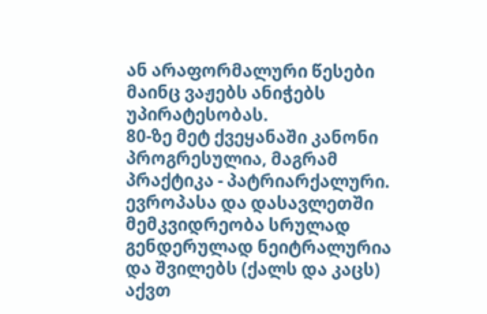ან არაფორმალური წესები მაინც ვაჟებს ანიჭებს უპირატესობას.
80-ზე მეტ ქვეყანაში კანონი პროგრესულია, მაგრამ პრაქტიკა - პატრიარქალური.
ევროპასა და დასავლეთში მემკვიდრეობა სრულად გენდერულად ნეიტრალურია და შვილებს (ქალს და კაცს) აქვთ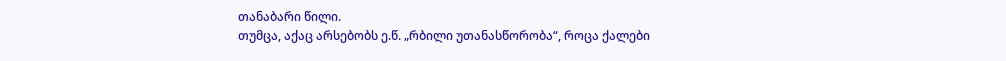თანაბარი წილი.
თუმცა, აქაც არსებობს ე.წ. „რბილი უთანასწორობა“, როცა ქალები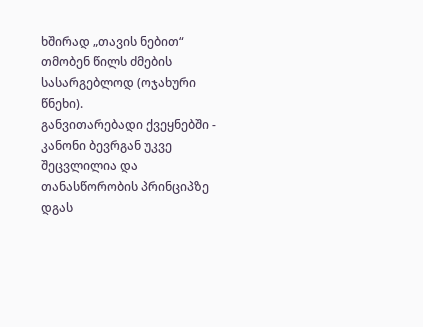ხშირად „თავის ნებით“ თმობენ წილს ძმების სასარგებლოდ (ოჯახური წნეხი).
განვითარებადი ქვეყნებში - კანონი ბევრგან უკვე შეცვლილია და თანასწორობის პრინციპზე დგას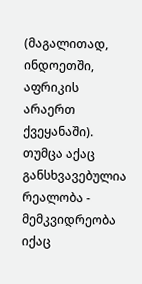(მაგალითად, ინდოეთში, აფრიკის არაერთ ქვეყანაში). თუმცა აქაც განსხვავებულია რეალობა - მემკვიდრეობა იქაც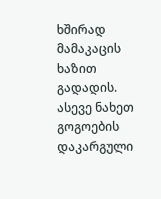ხშირად მამაკაცის ხაზით გადადის.
ასევე ნახეთ გოგოების დაკარგული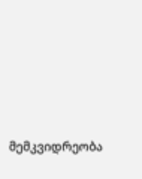მემკვიდრეობა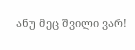ანუ მეც შვილი ვარ!